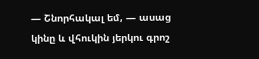— Շնորհակալ եմ, — ասաց կինը և վհուկին յերկու գրոշ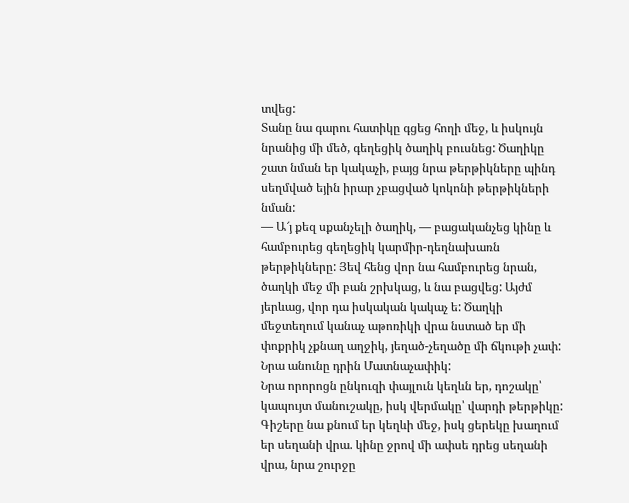տվեց:
Տանը նա գարու հատիկը գցեց հողի մեջ, և իսկույն նրանից մի մեծ, գեղեցիկ ծաղիկ բուսնեց: Ծաղիկը շատ նման եր կակաչի, բայց նրա թերթիկները պինդ սեղմված եյին իրար չբացված կոկոնի թերթիկների նման:
— Ա՜յ քեզ սքանչելի ծաղիկ, — բացականչեց կինը և համբուրեց գեղեցիկ կարմիր-դեղնախառն թերթիկները: Յեվ հենց վոր նա համբուրեց նրան, ծաղկի մեջ մի բան շրխկաց, և նա բացվեց: Այժմ յերևաց, վոր դա իսկական կակաչ ե: Ծաղկի մեջտեղում կանաչ աթոռիկի վրա նստած եր մի փոքրիկ չքնաղ աղջիկ, յեղած-չեղածը մի ճկութի չափ: Նրա անունը դրին Մատնաչափիկ:
Նրա որորոցն ընկուզի փայլուն կեղևն եր, դոշակը՝ կապույտ մանուշակը, իսկ վերմակը՝ վարդի թերթիկը: Գիշերը նա քնում եր կեղևի մեջ, իսկ ցերեկը խաղում եր սեղանի վրա. կինը ջրով մի ափսե դրեց սեղանի վրա, նրա շուրջը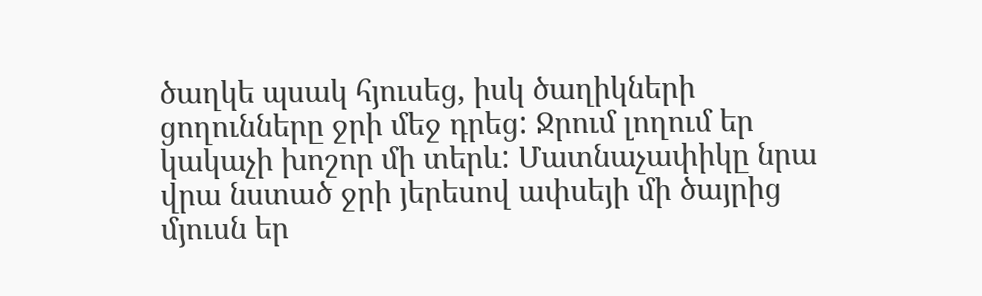ծաղկե պսակ հյուսեց, իսկ ծաղիկների ցողունները ջրի մեջ դրեց: Ջրում լողում եր կակաչի խոշոր մի տերև: Մատնաչափիկը նրա վրա նստած ջրի յերեսով ափսեյի մի ծայրից մյուսն եր